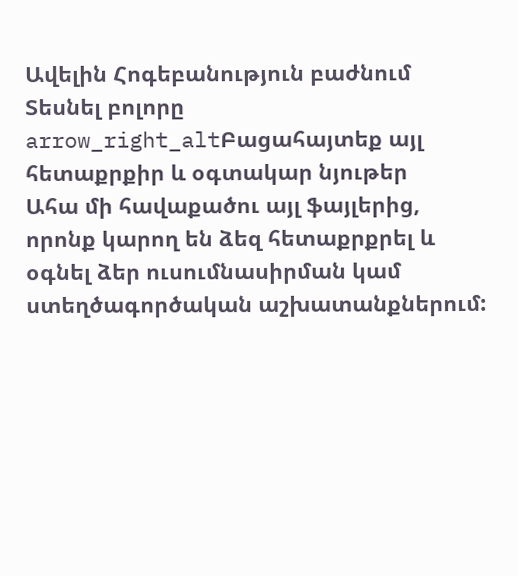Ավելին Հոգեբանություն բաժնում
Տեսնել բոլորը arrow_right_altԲացահայտեք այլ հետաքրքիր և օգտակար նյութեր
Ահա մի հավաքածու այլ ֆայլերից, որոնք կարող են ձեզ հետաքրքրել և օգնել ձեր ուսումնասիրման կամ ստեղծագործական աշխատանքներում: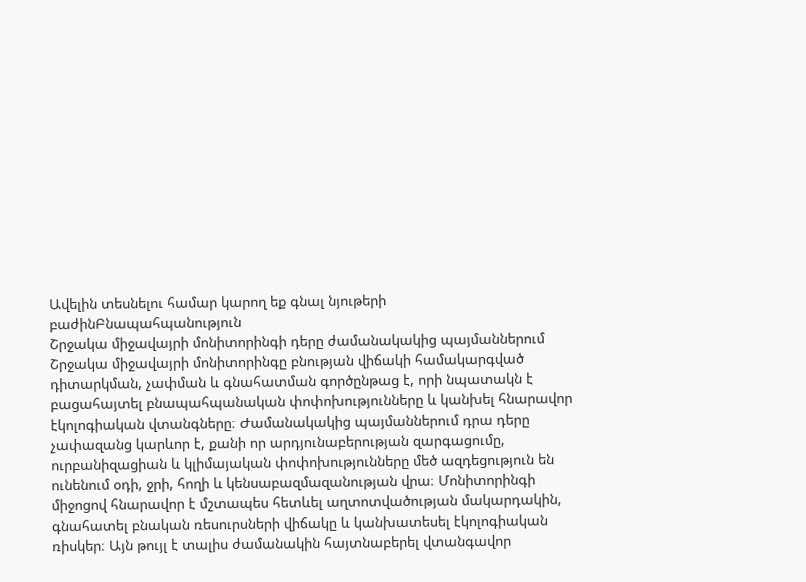Ավելին տեսնելու համար կարող եք գնալ նյութերի բաժինԲնապահպանություն
Շրջակա միջավայրի մոնիտորինգի դերը ժամանակակից պայմաններում
Շրջակա միջավայրի մոնիտորինգը բնության վիճակի համակարգված դիտարկման, չափման և գնահատման գործընթաց է, որի նպատակն է բացահայտել բնապահպանական փոփոխությունները և կանխել հնարավոր էկոլոգիական վտանգները։ Ժամանակակից պայմաններում դրա դերը չափազանց կարևոր է, քանի որ արդյունաբերության զարգացումը, ուրբանիզացիան և կլիմայական փոփոխությունները մեծ ազդեցություն են ունենում օդի, ջրի, հողի և կենսաբազմազանության վրա։ Մոնիտորինգի միջոցով հնարավոր է մշտապես հետևել աղտոտվածության մակարդակին, գնահատել բնական ռեսուրսների վիճակը և կանխատեսել էկոլոգիական ռիսկեր։ Այն թույլ է տալիս ժամանակին հայտնաբերել վտանգավոր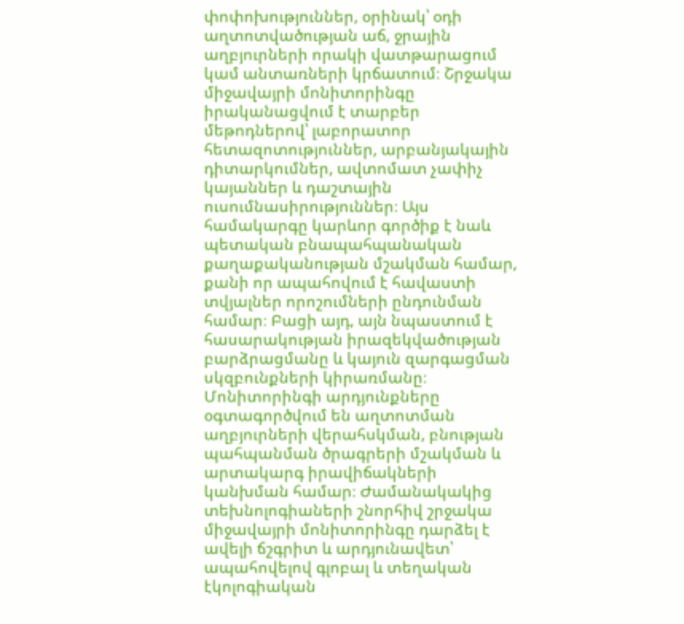փոփոխություններ, օրինակ՝ օդի աղտոտվածության աճ, ջրային աղբյուրների որակի վատթարացում կամ անտառների կրճատում։ Շրջակա միջավայրի մոնիտորինգը իրականացվում է տարբեր մեթոդներով՝ լաբորատոր հետազոտություններ, արբանյակային դիտարկումներ, ավտոմատ չափիչ կայաններ և դաշտային ուսումնասիրություններ։ Այս համակարգը կարևոր գործիք է նաև պետական բնապահպանական քաղաքականության մշակման համար, քանի որ ապահովում է հավաստի տվյալներ որոշումների ընդունման համար։ Բացի այդ, այն նպաստում է հասարակության իրազեկվածության բարձրացմանը և կայուն զարգացման սկզբունքների կիրառմանը։ Մոնիտորինգի արդյունքները օգտագործվում են աղտոտման աղբյուրների վերահսկման, բնության պահպանման ծրագրերի մշակման և արտակարգ իրավիճակների կանխման համար։ Ժամանակակից տեխնոլոգիաների շնորհիվ շրջակա միջավայրի մոնիտորինգը դարձել է ավելի ճշգրիտ և արդյունավետ՝ ապահովելով գլոբալ և տեղական էկոլոգիական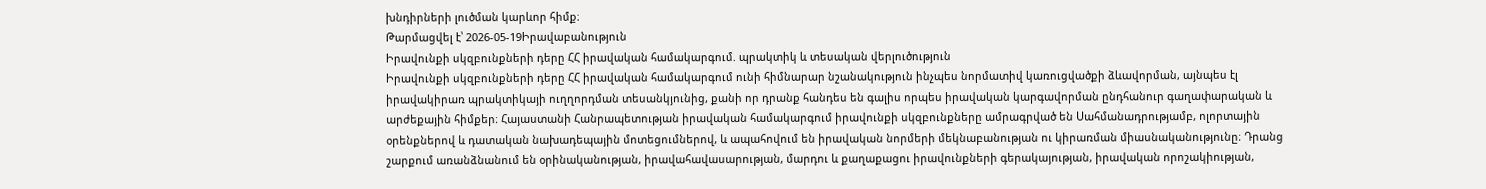խնդիրների լուծման կարևոր հիմք։
Թարմացվել է՝ 2026-05-19Իրավաբանություն
Իրավունքի սկզբունքների դերը ՀՀ իրավական համակարգում. պրակտիկ և տեսական վերլուծություն
Իրավունքի սկզբունքների դերը ՀՀ իրավական համակարգում ունի հիմնարար նշանակություն ինչպես նորմատիվ կառուցվածքի ձևավորման, այնպես էլ իրավակիրառ պրակտիկայի ուղղորդման տեսանկյունից, քանի որ դրանք հանդես են գալիս որպես իրավական կարգավորման ընդհանուր գաղափարական և արժեքային հիմքեր։ Հայաստանի Հանրապետության իրավական համակարգում իրավունքի սկզբունքները ամրագրված են Սահմանադրությամբ, ոլորտային օրենքներով և դատական նախադեպային մոտեցումներով, և ապահովում են իրավական նորմերի մեկնաբանության ու կիրառման միասնականությունը։ Դրանց շարքում առանձնանում են օրինականության, իրավահավասարության, մարդու և քաղաքացու իրավունքների գերակայության, իրավական որոշակիության,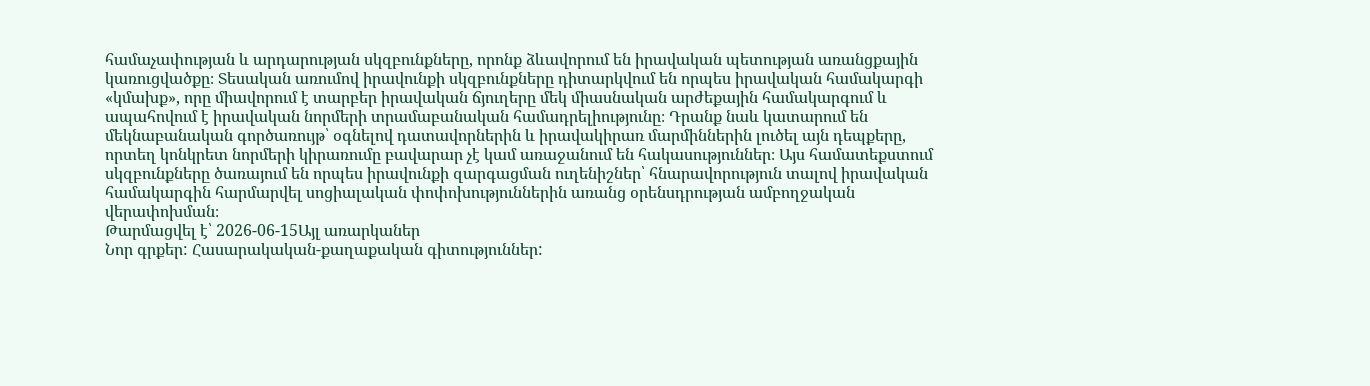համաչափության և արդարության սկզբունքները, որոնք ձևավորում են իրավական պետության առանցքային կառուցվածքը։ Տեսական առումով իրավունքի սկզբունքները դիտարկվում են որպես իրավական համակարգի «կմախք», որը միավորում է տարբեր իրավական ճյուղերը մեկ միասնական արժեքային համակարգում և ապահովում է իրավական նորմերի տրամաբանական համադրելիությունը։ Դրանք նաև կատարում են մեկնաբանական գործառույթ՝ օգնելով դատավորներին և իրավակիրառ մարմիններին լուծել այն դեպքերը, որտեղ կոնկրետ նորմերի կիրառումը բավարար չէ կամ առաջանում են հակասություններ։ Այս համատեքստում սկզբունքները ծառայում են որպես իրավունքի զարգացման ուղենիշներ՝ հնարավորություն տալով իրավական համակարգին հարմարվել սոցիալական փոփոխություններին առանց օրենսդրության ամբողջական վերափոխման։
Թարմացվել է՝ 2026-06-15Այլ առարկաներ
Նոր գրքեր: Հասարակական-քաղաքական գիտություններ: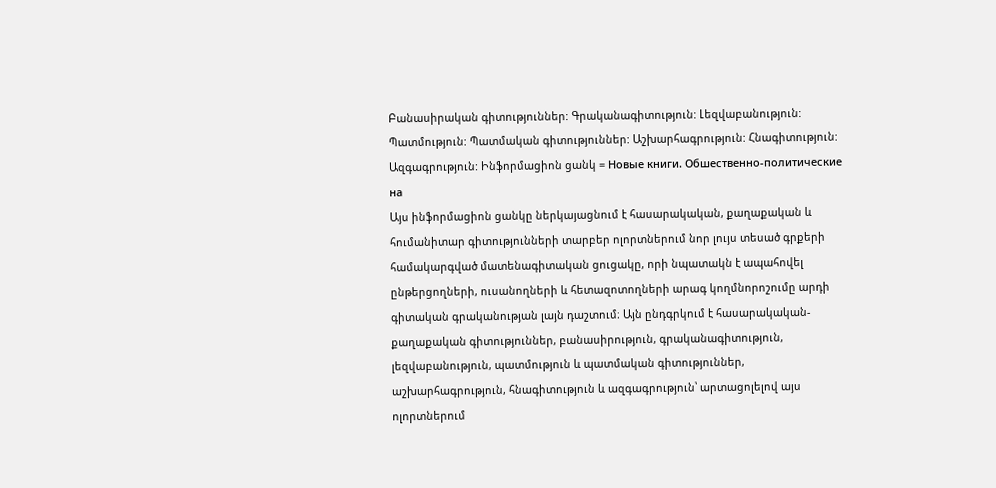Բանասիրական գիտություններ: Գրականագիտություն: Լեզվաբանություն: Պատմություն: Պատմական գիտություններ: Աշխարհագրություն: Հնագիտություն: Ազգագրություն: Ինֆորմացիոն ցանկ = Новые книги. Обшественно-политические на
Այս ինֆորմացիոն ցանկը ներկայացնում է հասարակական, քաղաքական և հումանիտար գիտությունների տարբեր ոլորտներում նոր լույս տեսած գրքերի համակարգված մատենագիտական ցուցակը, որի նպատակն է ապահովել ընթերցողների, ուսանողների և հետազոտողների արագ կողմնորոշումը արդի գիտական գրականության լայն դաշտում։ Այն ընդգրկում է հասարակական-քաղաքական գիտություններ, բանասիրություն, գրականագիտություն, լեզվաբանություն, պատմություն և պատմական գիտություններ, աշխարհագրություն, հնագիտություն և ազգագրություն՝ արտացոլելով այս ոլորտներում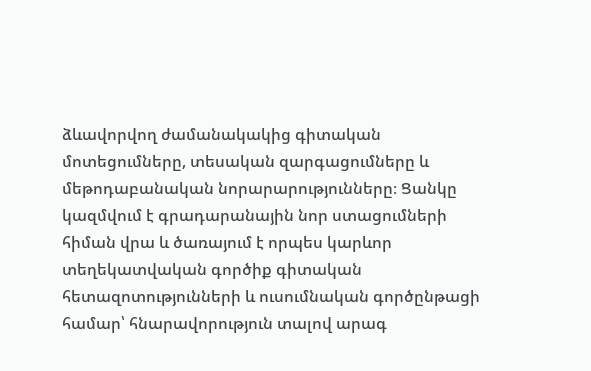ձևավորվող ժամանակակից գիտական մոտեցումները, տեսական զարգացումները և մեթոդաբանական նորարարությունները։ Ցանկը կազմվում է գրադարանային նոր ստացումների հիման վրա և ծառայում է որպես կարևոր տեղեկատվական գործիք գիտական հետազոտությունների և ուսումնական գործընթացի համար՝ հնարավորություն տալով արագ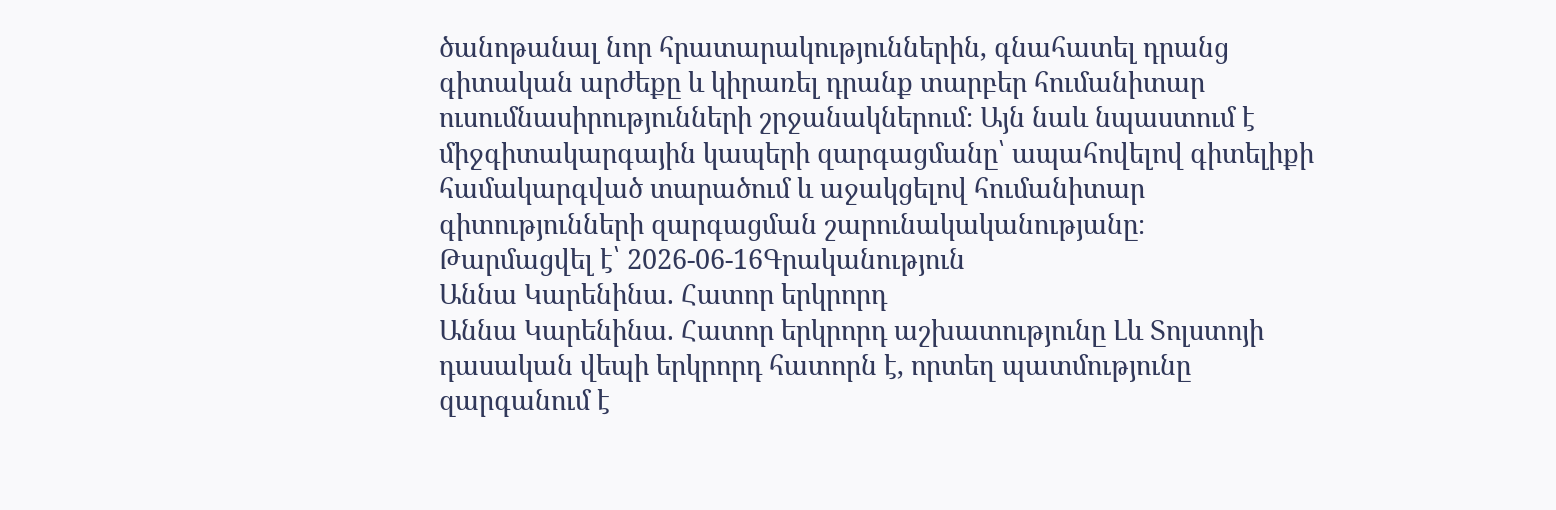ծանոթանալ նոր հրատարակություններին, գնահատել դրանց գիտական արժեքը և կիրառել դրանք տարբեր հումանիտար ուսումնասիրությունների շրջանակներում։ Այն նաև նպաստում է միջգիտակարգային կապերի զարգացմանը՝ ապահովելով գիտելիքի համակարգված տարածում և աջակցելով հումանիտար գիտությունների զարգացման շարունակականությանը։
Թարմացվել է՝ 2026-06-16Գրականություն
Աննա Կարենինա. Հատոր երկրորդ
Աննա Կարենինա. Հատոր երկրորդ աշխատությունը Լև Տոլստոյի դասական վեպի երկրորդ հատորն է, որտեղ պատմությունը զարգանում է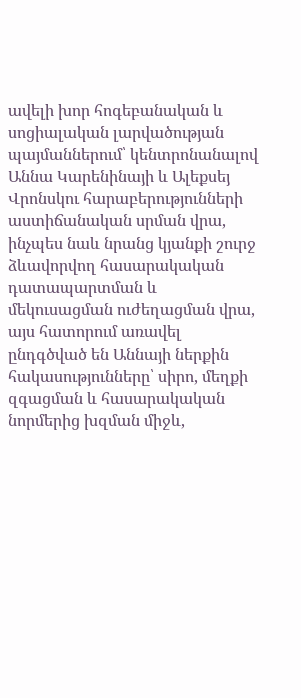ավելի խոր հոգեբանական և սոցիալական լարվածության պայմաններում՝ կենտրոնանալով Աննա Կարենինայի և Ալեքսեյ Վրոնսկու հարաբերությունների աստիճանական սրման վրա, ինչպես նաև նրանց կյանքի շուրջ ձևավորվող հասարակական դատապարտման և մեկուսացման ուժեղացման վրա, այս հատորում առավել ընդգծված են Աննայի ներքին հակասությունները՝ սիրո, մեղքի զգացման և հասարակական նորմերից խզման միջև,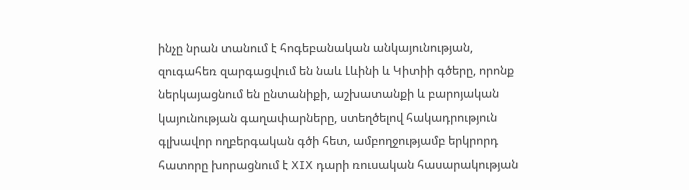ինչը նրան տանում է հոգեբանական անկայունության, զուգահեռ զարգացվում են նաև Լևինի և Կիտիի գծերը, որոնք ներկայացնում են ընտանիքի, աշխատանքի և բարոյական կայունության գաղափարները, ստեղծելով հակադրություն գլխավոր ողբերգական գծի հետ, ամբողջությամբ երկրորդ հատորը խորացնում է XIX դարի ռուսական հասարակության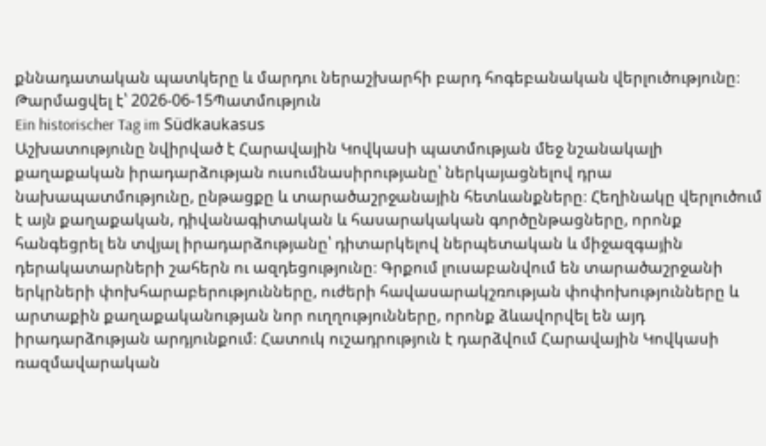քննադատական պատկերը և մարդու ներաշխարհի բարդ հոգեբանական վերլուծությունը։
Թարմացվել է՝ 2026-06-15Պատմություն
Ein historischer Tag im Südkaukasus
Աշխատությունը նվիրված է Հարավային Կովկասի պատմության մեջ նշանակալի քաղաքական իրադարձության ուսումնասիրությանը՝ ներկայացնելով դրա նախապատմությունը, ընթացքը և տարածաշրջանային հետևանքները։ Հեղինակը վերլուծում է այն քաղաքական, դիվանագիտական և հասարակական գործընթացները, որոնք հանգեցրել են տվյալ իրադարձությանը՝ դիտարկելով ներպետական և միջազգային դերակատարների շահերն ու ազդեցությունը։ Գրքում լուսաբանվում են տարածաշրջանի երկրների փոխհարաբերությունները, ուժերի հավասարակշռության փոփոխությունները և արտաքին քաղաքականության նոր ուղղությունները, որոնք ձևավորվել են այդ իրադարձության արդյունքում։ Հատուկ ուշադրություն է դարձվում Հարավային Կովկասի ռազմավարական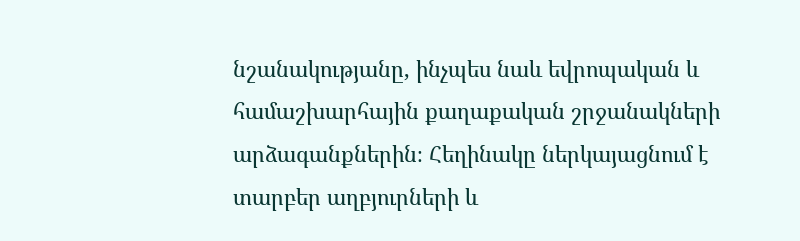նշանակությանը, ինչպես նաև եվրոպական և համաշխարհային քաղաքական շրջանակների արձագանքներին։ Հեղինակը ներկայացնում է տարբեր աղբյուրների և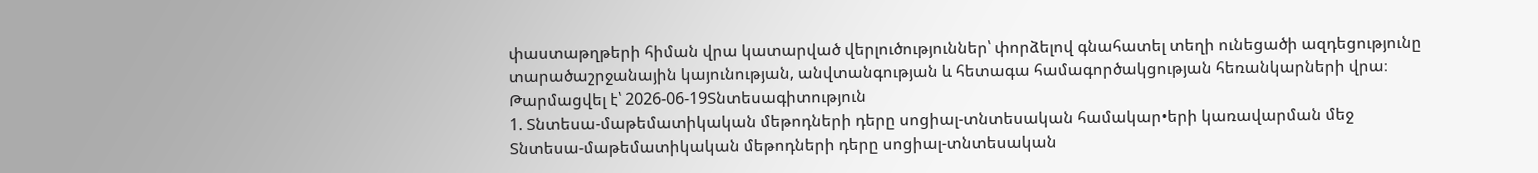փաստաթղթերի հիման վրա կատարված վերլուծություններ՝ փորձելով գնահատել տեղի ունեցածի ազդեցությունը տարածաշրջանային կայունության, անվտանգության և հետագա համագործակցության հեռանկարների վրա։
Թարմացվել է՝ 2026-06-19Տնտեսագիտություն
1. Տնտեսա-մաթեմատիկական մեթոդների դերը սոցիալ-տնտեսական համակար•երի կառավարման մեջ
Տնտեսա-մաթեմատիկական մեթոդների դերը սոցիալ-տնտեսական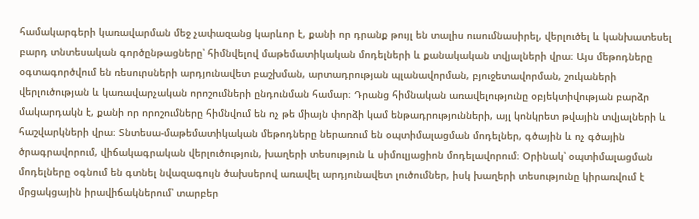համակարգերի կառավարման մեջ չափազանց կարևոր է, քանի որ դրանք թույլ են տալիս ուսումնասիրել, վերլուծել և կանխատեսել բարդ տնտեսական գործընթացները՝ հիմնվելով մաթեմատիկական մոդելների և քանակական տվյալների վրա։ Այս մեթոդները օգտագործվում են ռեսուրսների արդյունավետ բաշխման, արտադրության պլանավորման, բյուջետավորման, շուկաների վերլուծության և կառավարչական որոշումների ընդունման համար։ Դրանց հիմնական առավելությունը օբյեկտիվության բարձր մակարդակն է, քանի որ որոշումները հիմնվում են ոչ թե միայն փորձի կամ ենթադրությունների, այլ կոնկրետ թվային տվյալների և հաշվարկների վրա։ Տնտեսա-մաթեմատիկական մեթոդները ներառում են օպտիմալացման մոդելներ, գծային և ոչ գծային ծրագրավորում, վիճակագրական վերլուծություն, խաղերի տեսություն և սիմուլյացիոն մոդելավորում։ Օրինակ՝ օպտիմալացման մոդելները օգնում են գտնել նվազագույն ծախսերով առավել արդյունավետ լուծումներ, իսկ խաղերի տեսությունը կիրառվում է մրցակցային իրավիճակներում՝ տարբեր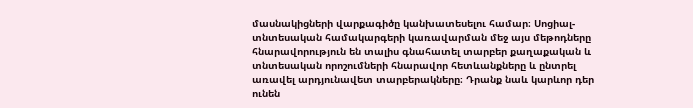մասնակիցների վարքագիծը կանխատեսելու համար։ Սոցիալ-տնտեսական համակարգերի կառավարման մեջ այս մեթոդները հնարավորություն են տալիս գնահատել տարբեր քաղաքական և տնտեսական որոշումների հնարավոր հետևանքները և ընտրել առավել արդյունավետ տարբերակները։ Դրանք նաև կարևոր դեր ունեն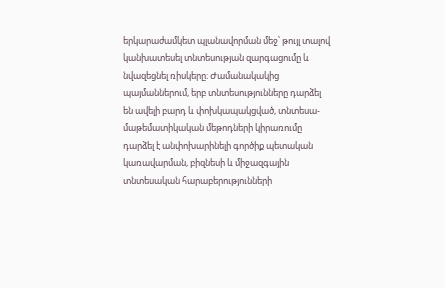երկարաժամկետ պլանավորման մեջ՝ թույլ տալով կանխատեսել տնտեսության զարգացումը և նվազեցնել ռիսկերը։ Ժամանակակից պայմաններում, երբ տնտեսությունները դարձել են ավելի բարդ և փոխկապակցված, տնտեսա-մաթեմատիկական մեթոդների կիրառումը դարձել է անփոխարինելի գործիք պետական կառավարման, բիզնեսի և միջազգային տնտեսական հարաբերությունների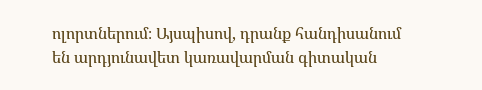ոլորտներում։ Այսպիսով, դրանք հանդիսանում են արդյունավետ կառավարման գիտական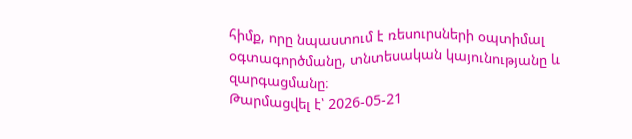հիմք, որը նպաստում է ռեսուրսների օպտիմալ օգտագործմանը, տնտեսական կայունությանը և զարգացմանը։
Թարմացվել է՝ 2026-05-21